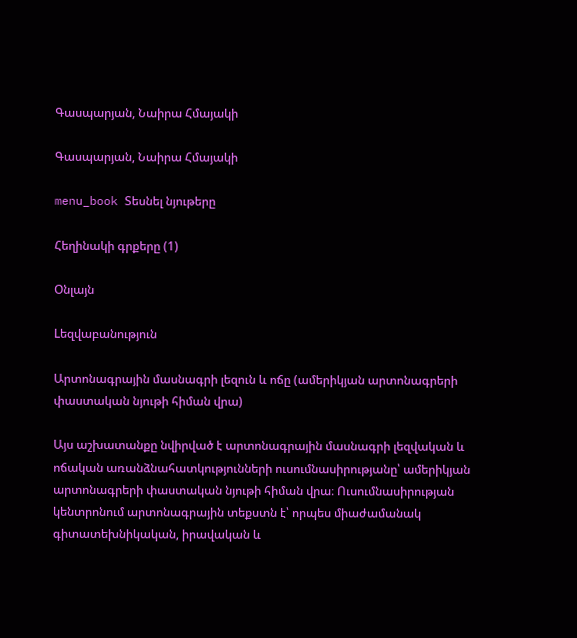Գասպարյան, Նաիրա Հմայակի

Գասպարյան, Նաիրա Հմայակի

menu_book Տեսնել նյութերը

Հեղինակի գրքերը (1)

Օնլայն

Lեզվաբանություն

Արտոնագրային մասնագրի լեզուն և ոճը (ամերիկյան արտոնագրերի փաստական նյութի հիման վրա)

Այս աշխատանքը նվիրված է արտոնագրային մասնագրի լեզվական և ոճական առանձնահատկությունների ուսումնասիրությանը՝ ամերիկյան արտոնագրերի փաստական նյութի հիման վրա։ Ուսումնասիրության կենտրոնում արտոնագրային տեքստն է՝ որպես միաժամանակ գիտատեխնիկական, իրավական և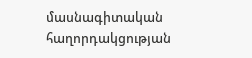մասնագիտական հաղորդակցության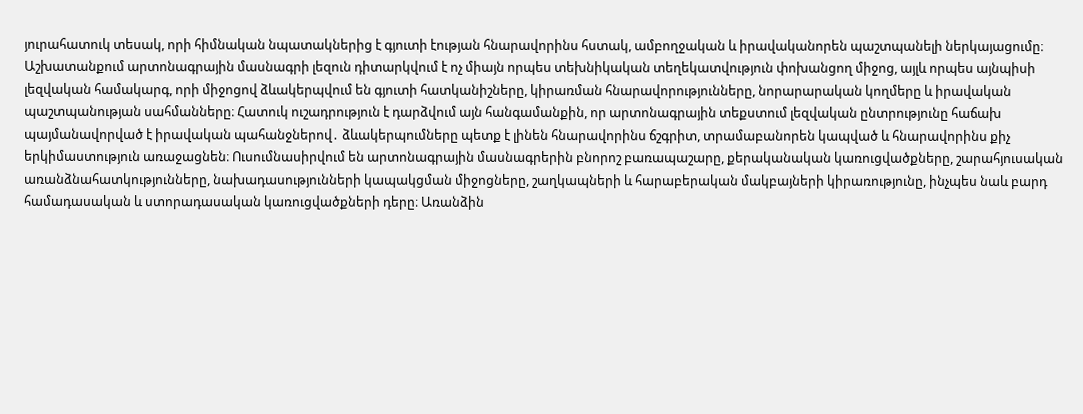յուրահատուկ տեսակ, որի հիմնական նպատակներից է գյուտի էության հնարավորինս հստակ, ամբողջական և իրավականորեն պաշտպանելի ներկայացումը։ Աշխատանքում արտոնագրային մասնագրի լեզուն դիտարկվում է ոչ միայն որպես տեխնիկական տեղեկատվություն փոխանցող միջոց, այլև որպես այնպիսի լեզվական համակարգ, որի միջոցով ձևակերպվում են գյուտի հատկանիշները, կիրառման հնարավորությունները, նորարարական կողմերը և իրավական պաշտպանության սահմանները։ Հատուկ ուշադրություն է դարձվում այն հանգամանքին, որ արտոնագրային տեքստում լեզվական ընտրությունը հաճախ պայմանավորված է իրավական պահանջներով․ ձևակերպումները պետք է լինեն հնարավորինս ճշգրիտ, տրամաբանորեն կապված և հնարավորինս քիչ երկիմաստություն առաջացնեն։ Ուսումնասիրվում են արտոնագրային մասնագրերին բնորոշ բառապաշարը, քերականական կառուցվածքները, շարահյուսական առանձնահատկությունները, նախադասությունների կապակցման միջոցները, շաղկապների և հարաբերական մակբայների կիրառությունը, ինչպես նաև բարդ համադասական և ստորադասական կառուցվածքների դերը։ Առանձին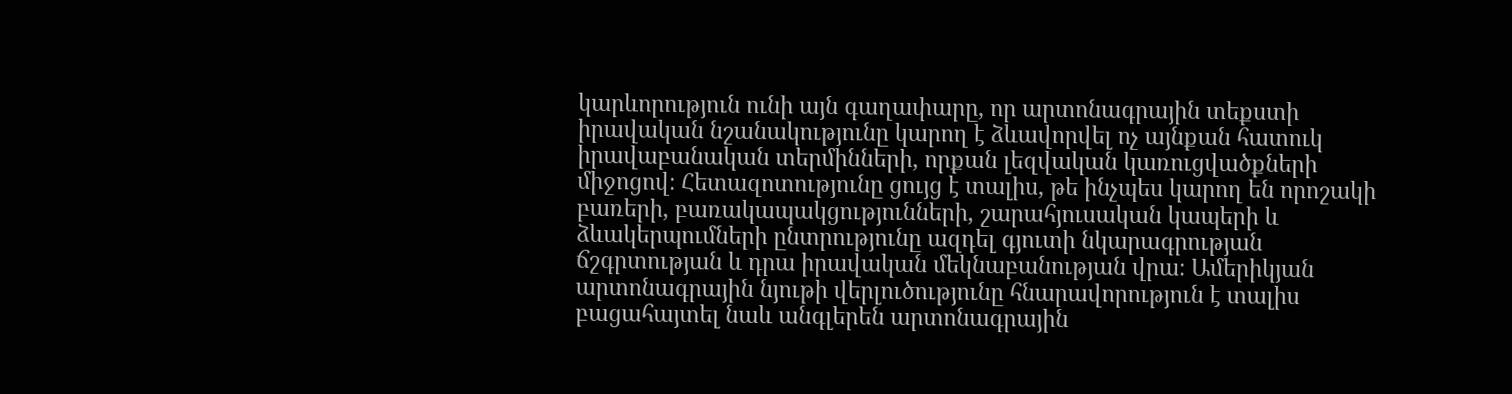կարևորություն ունի այն գաղափարը, որ արտոնագրային տեքստի իրավական նշանակությունը կարող է ձևավորվել ոչ այնքան հատուկ իրավաբանական տերմինների, որքան լեզվական կառուցվածքների միջոցով։ Հետազոտությունը ցույց է տալիս, թե ինչպես կարող են որոշակի բառերի, բառակապակցությունների, շարահյուսական կապերի և ձևակերպումների ընտրությունը ազդել գյուտի նկարագրության ճշգրտության և դրա իրավական մեկնաբանության վրա։ Ամերիկյան արտոնագրային նյութի վերլուծությունը հնարավորություն է տալիս բացահայտել նաև անգլերեն արտոնագրային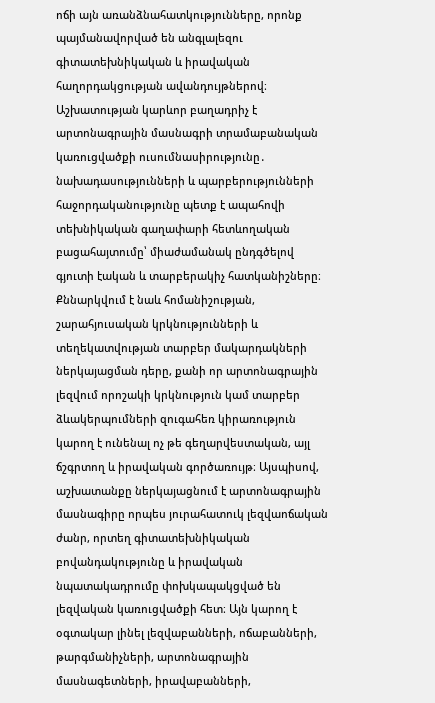ոճի այն առանձնահատկությունները, որոնք պայմանավորված են անգլալեզու գիտատեխնիկական և իրավական հաղորդակցության ավանդույթներով։ Աշխատության կարևոր բաղադրիչ է արտոնագրային մասնագրի տրամաբանական կառուցվածքի ուսումնասիրությունը․ նախադասությունների և պարբերությունների հաջորդականությունը պետք է ապահովի տեխնիկական գաղափարի հետևողական բացահայտումը՝ միաժամանակ ընդգծելով գյուտի էական և տարբերակիչ հատկանիշները։ Քննարկվում է նաև հոմանիշության, շարահյուսական կրկնությունների և տեղեկատվության տարբեր մակարդակների ներկայացման դերը, քանի որ արտոնագրային լեզվում որոշակի կրկնություն կամ տարբեր ձևակերպումների զուգահեռ կիրառություն կարող է ունենալ ոչ թե գեղարվեստական, այլ ճշգրտող և իրավական գործառույթ։ Այսպիսով, աշխատանքը ներկայացնում է արտոնագրային մասնագիրը որպես յուրահատուկ լեզվաոճական ժանր, որտեղ գիտատեխնիկական բովանդակությունը և իրավական նպատակադրումը փոխկապակցված են լեզվական կառուցվածքի հետ։ Այն կարող է օգտակար լինել լեզվաբանների, ոճաբանների, թարգմանիչների, արտոնագրային մասնագետների, իրավաբանների,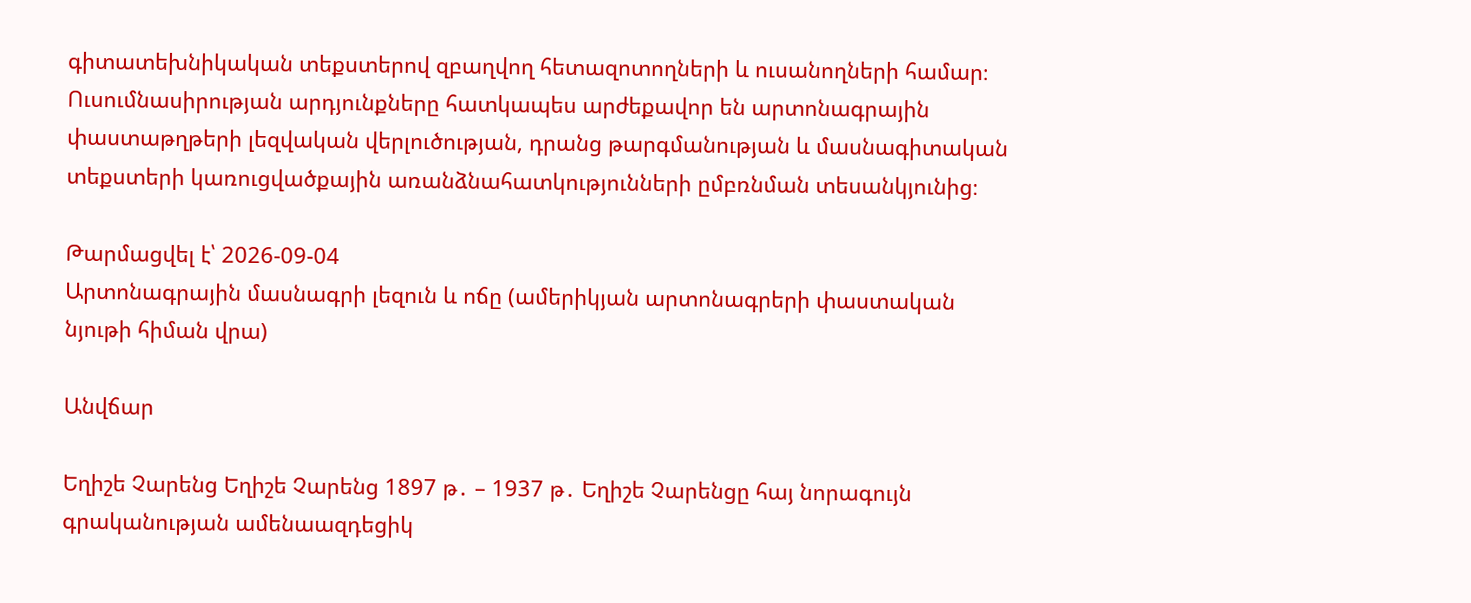գիտատեխնիկական տեքստերով զբաղվող հետազոտողների և ուսանողների համար։ Ուսումնասիրության արդյունքները հատկապես արժեքավոր են արտոնագրային փաստաթղթերի լեզվական վերլուծության, դրանց թարգմանության և մասնագիտական տեքստերի կառուցվածքային առանձնահատկությունների ըմբռնման տեսանկյունից։

Թարմացվել է՝ 2026-09-04
Արտոնագրային մասնագրի լեզուն և ոճը (ամերիկյան արտոնագրերի փաստական նյութի հիման վրա)

Անվճար

Եղիշե Չարենց Եղիշե Չարենց 1897 թ․ – 1937 թ․ Եղիշե Չարենցը հայ նորագույն գրականության ամենաազդեցիկ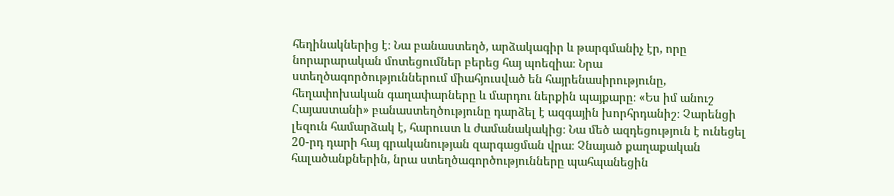հեղինակներից է։ Նա բանաստեղծ, արձակագիր և թարգմանիչ էր, որը նորարարական մոտեցումներ բերեց հայ պոեզիա։ Նրա ստեղծագործություններում միահյուսված են հայրենասիրությունը, հեղափոխական գաղափարները և մարդու ներքին պայքարը։ «Ես իմ անուշ Հայաստանի» բանաստեղծությունը դարձել է ազգային խորհրդանիշ։ Չարենցի լեզուն համարձակ է, հարուստ և ժամանակակից։ Նա մեծ ազդեցություն է ունեցել 20-րդ դարի հայ գրականության զարգացման վրա։ Չնայած քաղաքական հալածանքներին, նրա ստեղծագործությունները պահպանեցին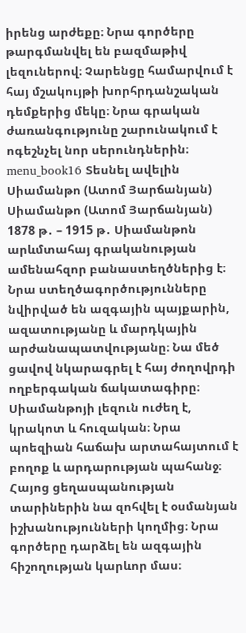իրենց արժեքը։ Նրա գործերը թարգմանվել են բազմաթիվ լեզուներով։ Չարենցը համարվում է հայ մշակույթի խորհրդանշական դեմքերից մեկը։ Նրա գրական ժառանգությունը շարունակում է ոգեշնչել նոր սերունդներին։ menu_book16 Տեսնել ավելին Սիամանթո (Ատոմ Յարճանյան) Սիամանթո (Ատոմ Յարճանյան) 1878 թ․ – 1915 թ․ Սիամանթոն արևմտահայ գրականության ամենահզոր բանաստեղծներից է։ Նրա ստեղծագործությունները նվիրված են ազգային պայքարին, ազատությանը և մարդկային արժանապատվությանը։ Նա մեծ ցավով նկարագրել է հայ ժողովրդի ողբերգական ճակատագիրը։ Սիամանթոյի լեզուն ուժեղ է, կրակոտ և հուզական։ Նրա պոեզիան հաճախ արտահայտում է բողոք և արդարության պահանջ։ Հայոց ցեղասպանության տարիներին նա զոհվել է օսմանյան իշխանությունների կողմից։ Նրա գործերը դարձել են ազգային հիշողության կարևոր մաս։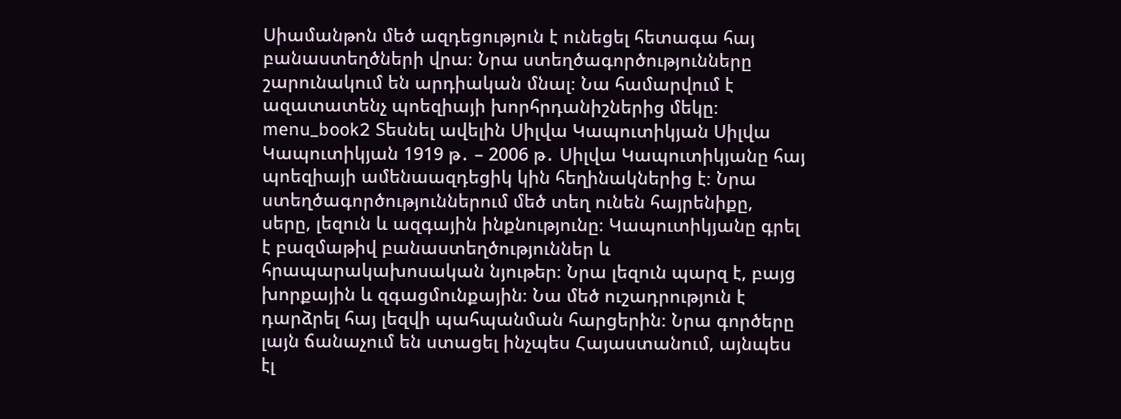Սիամանթոն մեծ ազդեցություն է ունեցել հետագա հայ բանաստեղծների վրա։ Նրա ստեղծագործությունները շարունակում են արդիական մնալ։ Նա համարվում է ազատատենչ պոեզիայի խորհրդանիշներից մեկը։ menu_book2 Տեսնել ավելին Սիլվա Կապուտիկյան Սիլվա Կապուտիկյան 1919 թ․ – 2006 թ․ Սիլվա Կապուտիկյանը հայ պոեզիայի ամենաազդեցիկ կին հեղինակներից է։ Նրա ստեղծագործություններում մեծ տեղ ունեն հայրենիքը, սերը, լեզուն և ազգային ինքնությունը։ Կապուտիկյանը գրել է բազմաթիվ բանաստեղծություններ և հրապարակախոսական նյութեր։ Նրա լեզուն պարզ է, բայց խորքային և զգացմունքային։ Նա մեծ ուշադրություն է դարձրել հայ լեզվի պահպանման հարցերին։ Նրա գործերը լայն ճանաչում են ստացել ինչպես Հայաստանում, այնպես էլ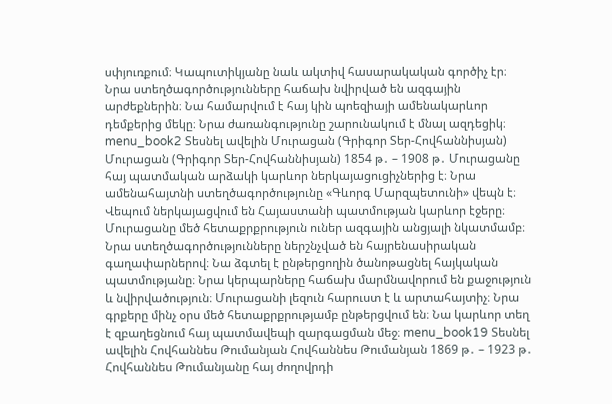սփյուռքում։ Կապուտիկյանը նաև ակտիվ հասարակական գործիչ էր։ Նրա ստեղծագործությունները հաճախ նվիրված են ազգային արժեքներին։ Նա համարվում է հայ կին պոեզիայի ամենակարևոր դեմքերից մեկը։ Նրա ժառանգությունը շարունակում է մնալ ազդեցիկ։ menu_book2 Տեսնել ավելին Մուրացան (Գրիգոր Տեր-Հովհաննիսյան) Մուրացան (Գրիգոր Տեր-Հովհաննիսյան) 1854 թ․ – 1908 թ․ Մուրացանը հայ պատմական արձակի կարևոր ներկայացուցիչներից է։ Նրա ամենահայտնի ստեղծագործությունը «Գևորգ Մարզպետունի» վեպն է։ Վեպում ներկայացվում են Հայաստանի պատմության կարևոր էջերը։ Մուրացանը մեծ հետաքրքրություն ուներ ազգային անցյալի նկատմամբ։ Նրա ստեղծագործությունները ներշնչված են հայրենասիրական գաղափարներով։ Նա ձգտել է ընթերցողին ծանոթացնել հայկական պատմությանը։ Նրա կերպարները հաճախ մարմնավորում են քաջություն և նվիրվածություն։ Մուրացանի լեզուն հարուստ է և արտահայտիչ։ Նրա գրքերը մինչ օրս մեծ հետաքրքրությամբ ընթերցվում են։ Նա կարևոր տեղ է զբաղեցնում հայ պատմավեպի զարգացման մեջ։ menu_book19 Տեսնել ավելին Հովհաննես Թումանյան Հովհաննես Թումանյան 1869 թ․ – 1923 թ․ Հովհաննես Թումանյանը հայ ժողովրդի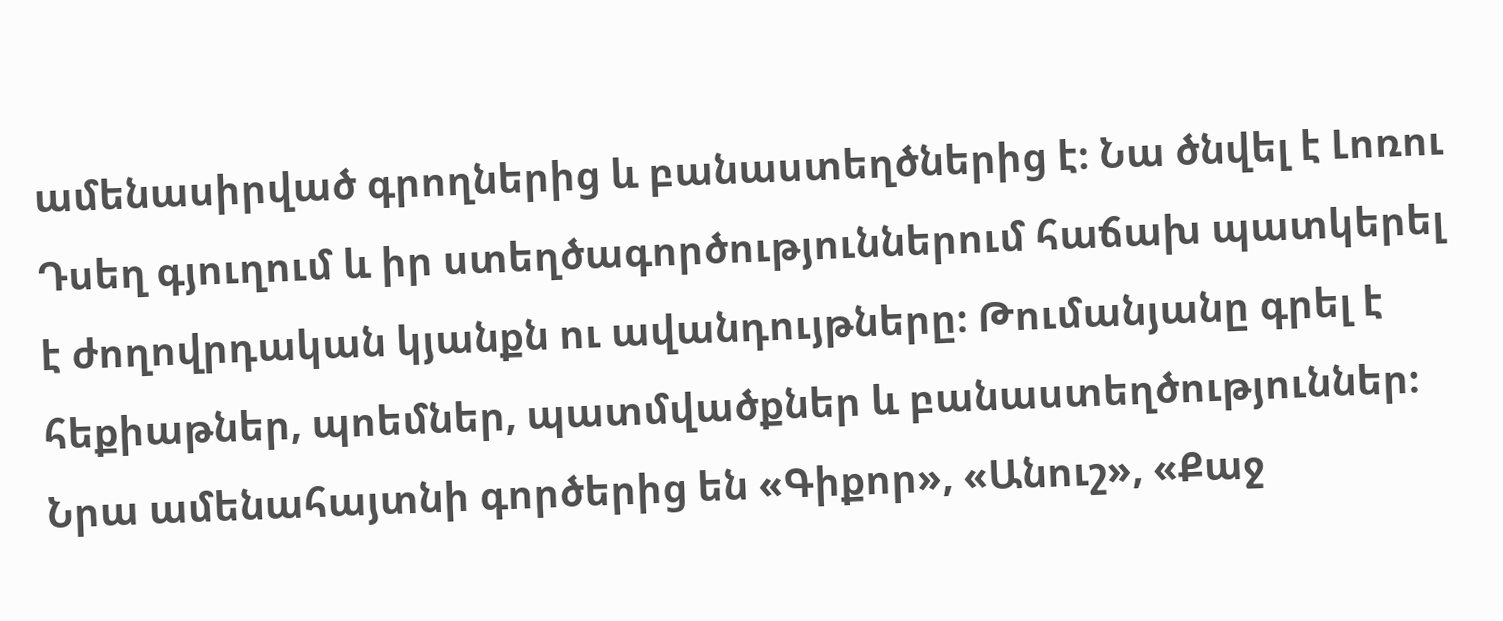ամենասիրված գրողներից և բանաստեղծներից է։ Նա ծնվել է Լոռու Դսեղ գյուղում և իր ստեղծագործություններում հաճախ պատկերել է ժողովրդական կյանքն ու ավանդույթները։ Թումանյանը գրել է հեքիաթներ, պոեմներ, պատմվածքներ և բանաստեղծություններ։ Նրա ամենահայտնի գործերից են «Գիքոր», «Անուշ», «Քաջ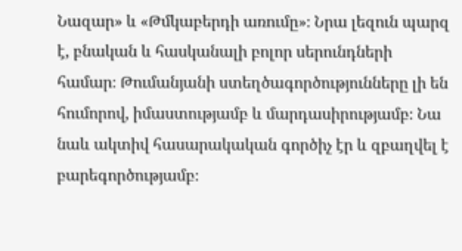Նազար» և «Թմկաբերդի առումը»։ Նրա լեզուն պարզ է, բնական և հասկանալի բոլոր սերունդների համար։ Թումանյանի ստեղծագործությունները լի են հումորով, իմաստությամբ և մարդասիրությամբ։ Նա նաև ակտիվ հասարակական գործիչ էր և զբաղվել է բարեգործությամբ։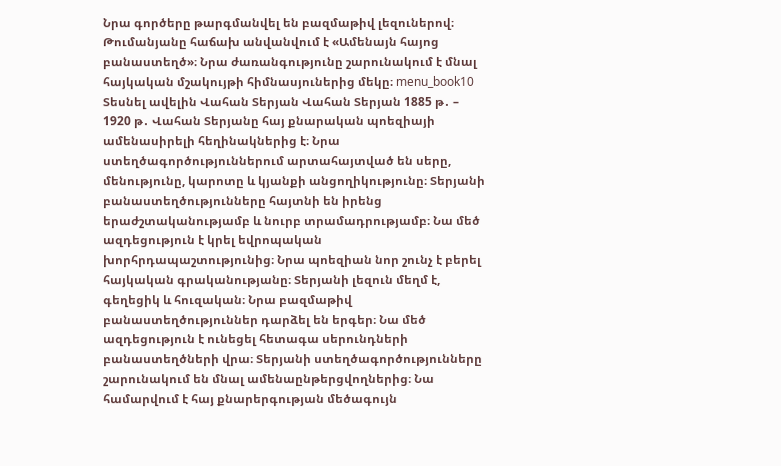Նրա գործերը թարգմանվել են բազմաթիվ լեզուներով։ Թումանյանը հաճախ անվանվում է «Ամենայն հայոց բանաստեղծ»։ Նրա ժառանգությունը շարունակում է մնալ հայկական մշակույթի հիմնասյուներից մեկը։ menu_book10 Տեսնել ավելին Վահան Տերյան Վահան Տերյան 1885 թ․ – 1920 թ․ Վահան Տերյանը հայ քնարական պոեզիայի ամենասիրելի հեղինակներից է։ Նրա ստեղծագործություններում արտահայտված են սերը, մենությունը, կարոտը և կյանքի անցողիկությունը։ Տերյանի բանաստեղծությունները հայտնի են իրենց երաժշտականությամբ և նուրբ տրամադրությամբ։ Նա մեծ ազդեցություն է կրել եվրոպական խորհրդապաշտությունից։ Նրա պոեզիան նոր շունչ է բերել հայկական գրականությանը։ Տերյանի լեզուն մեղմ է, գեղեցիկ և հուզական։ Նրա բազմաթիվ բանաստեղծություններ դարձել են երգեր։ Նա մեծ ազդեցություն է ունեցել հետագա սերունդների բանաստեղծների վրա։ Տերյանի ստեղծագործությունները շարունակում են մնալ ամենաընթերցվողներից։ Նա համարվում է հայ քնարերգության մեծագույն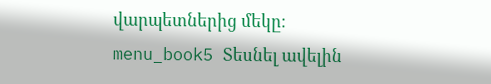վարպետներից մեկը։ menu_book5 Տեսնել ավելին